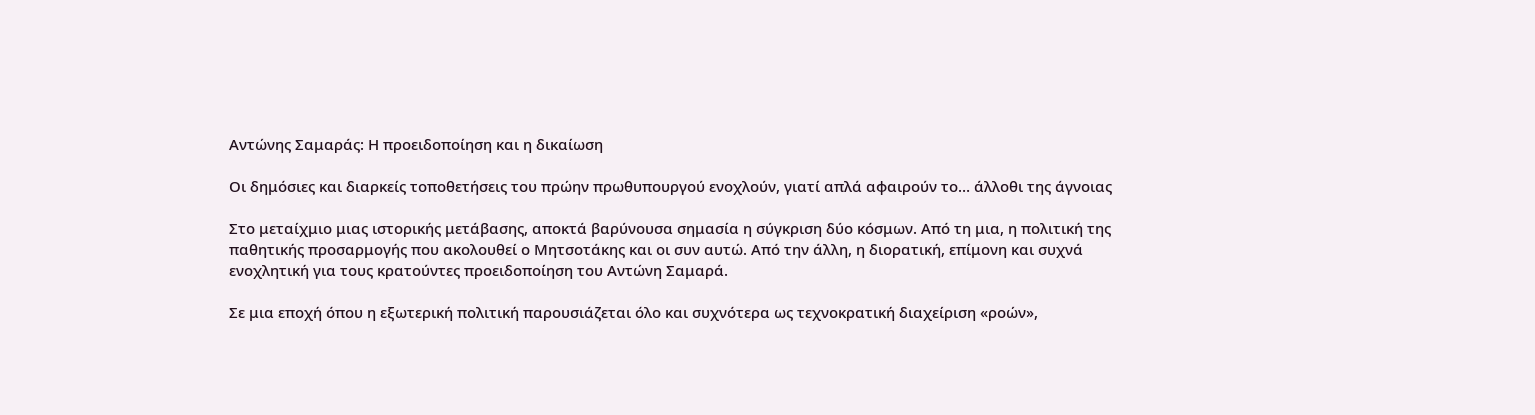Αντώνης Σαμαράς: Η προειδοποίηση και η δικαίωση

Οι δημόσιες και διαρκείς τοποθετήσεις του πρώην πρωθυπουργού ενοχλούν, γιατί απλά αφαιρούν το… άλλοθι της άγνοιας

Στο μεταίχμιο μιας ιστορικής μετάβασης, αποκτά βαρύνουσα σημασία η σύγκριση δύο κόσμων. Από τη μια, η πολιτική της παθητικής προσαρμογής που ακολουθεί ο Μητσοτάκης και οι συν αυτώ. Από την άλλη, η διορατική, επίμονη και συχνά ενοχλητική για τους κρατούντες προειδοποίηση του Αντώνη Σαμαρά.

Σε μια εποχή όπου η εξωτερική πολιτική παρουσιάζεται όλο και συχνότερα ως τεχνοκρατική διαχείριση «ροών»,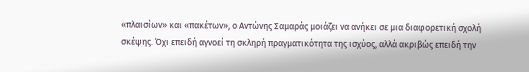«πλαισίων» και «πακέτων», ο Αντώνης Σαμαράς μοιάζει να ανήκει σε μια διαφορετική σχολή σκέψης. Όχι επειδή αγνοεί τη σκληρή πραγματικότητα της ισχύος, αλλά ακριβώς επειδή την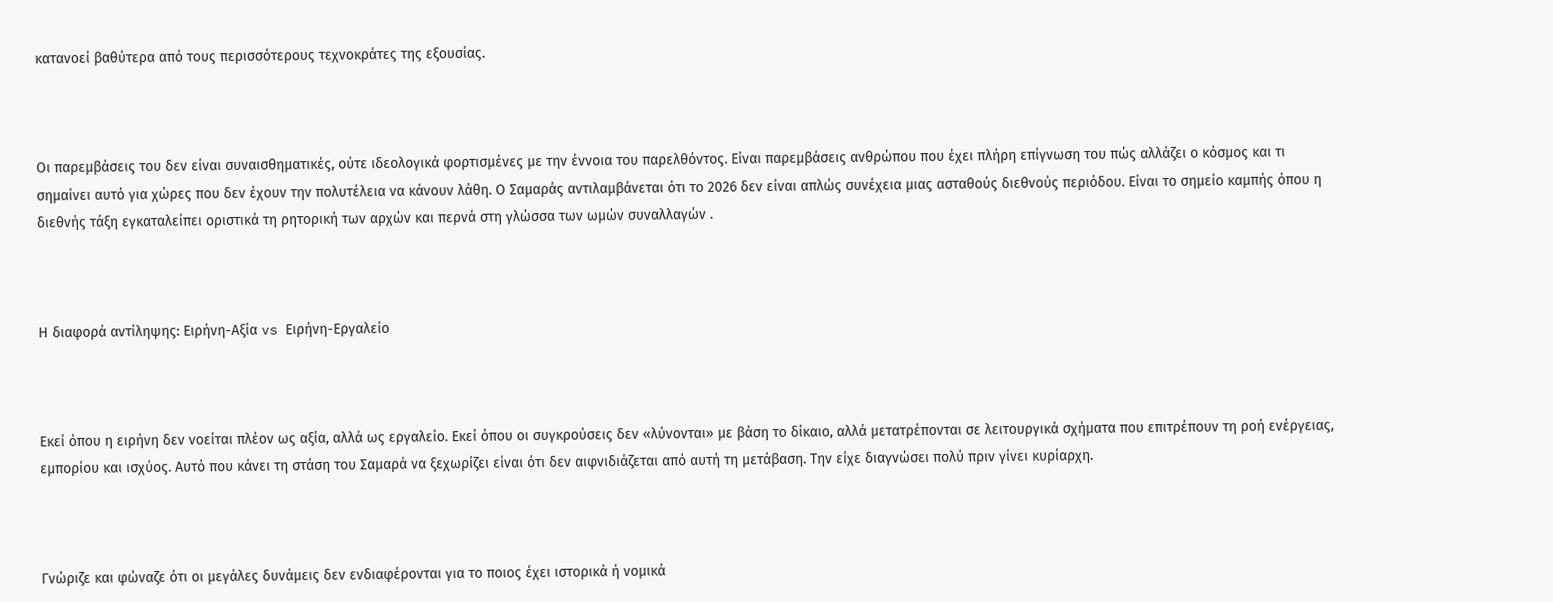κατανοεί βαθύτερα από τους περισσότερους τεχνοκράτες της εξουσίας.



Οι παρεμβάσεις του δεν είναι συναισθηματικές, ούτε ιδεολογικά φορτισμένες με την έννοια του παρελθόντος. Είναι παρεμβάσεις ανθρώπου που έχει πλήρη επίγνωση του πώς αλλάζει ο κόσμος και τι σημαίνει αυτό για χώρες που δεν έχουν την πολυτέλεια να κάνουν λάθη. Ο Σαμαράς αντιλαμβάνεται ότι το 2026 δεν είναι απλώς συνέχεια μιας ασταθούς διεθνούς περιόδου. Είναι το σημείο καμπής όπου η διεθνής τάξη εγκαταλείπει οριστικά τη ρητορική των αρχών και περνά στη γλώσσα των ωμών συναλλαγών .



Η διαφορά αντίληψης: Ειρήνη-Αξία vs Ειρήνη-Εργαλείο



Εκεί όπου η ειρήνη δεν νοείται πλέον ως αξία, αλλά ως εργαλείο. Εκεί όπου οι συγκρούσεις δεν «λύνονται» με βάση το δίκαιο, αλλά μετατρέπονται σε λειτουργικά σχήματα που επιτρέπουν τη ροή ενέργειας, εμπορίου και ισχύος. Αυτό που κάνει τη στάση του Σαμαρά να ξεχωρίζει είναι ότι δεν αιφνιδιάζεται από αυτή τη μετάβαση. Την είχε διαγνώσει πολύ πριν γίνει κυρίαρχη.



Γνώριζε και φώναζε ότι οι μεγάλες δυνάμεις δεν ενδιαφέρονται για το ποιος έχει ιστορικά ή νομικά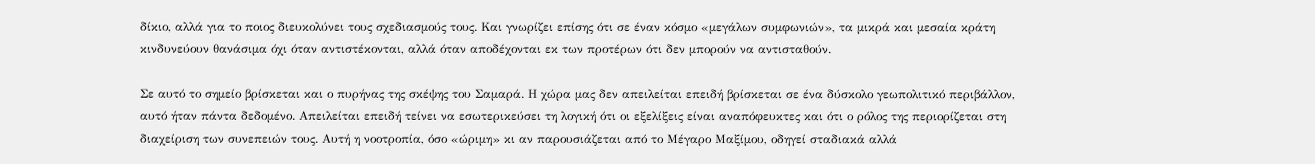δίκιο, αλλά για το ποιος διευκολύνει τους σχεδιασμούς τους. Και γνωρίζει επίσης ότι σε έναν κόσμο «μεγάλων συμφωνιών», τα μικρά και μεσαία κράτη κινδυνεύουν θανάσιμα όχι όταν αντιστέκονται, αλλά όταν αποδέχονται εκ των προτέρων ότι δεν μπορούν να αντισταθούν.

Σε αυτό το σημείο βρίσκεται και ο πυρήνας της σκέψης του Σαμαρά. Η χώρα μας δεν απειλείται επειδή βρίσκεται σε ένα δύσκολο γεωπολιτικό περιβάλλον, αυτό ήταν πάντα δεδομένο. Απειλείται επειδή τείνει να εσωτερικεύσει τη λογική ότι οι εξελίξεις είναι αναπόφευκτες και ότι ο ρόλος της περιορίζεται στη διαχείριση των συνεπειών τους. Αυτή η νοοτροπία, όσο «ώριμη» κι αν παρουσιάζεται από το Μέγαρο Μαξίμου, οδηγεί σταδιακά αλλά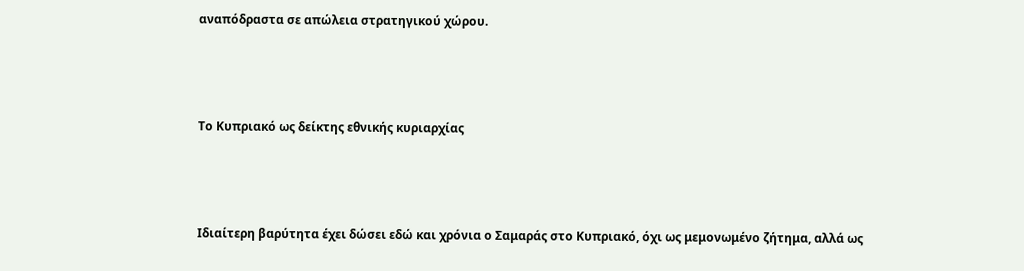αναπόδραστα σε απώλεια στρατηγικού χώρου.



Το Κυπριακό ως δείκτης εθνικής κυριαρχίας



Ιδιαίτερη βαρύτητα έχει δώσει εδώ και χρόνια ο Σαμαράς στο Κυπριακό, όχι ως μεμονωμένο ζήτημα, αλλά ως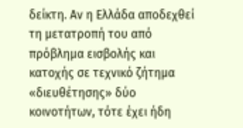δείκτη. Αν η Ελλάδα αποδεχθεί τη μετατροπή του από πρόβλημα εισβολής και κατοχής σε τεχνικό ζήτημα «διευθέτησης» δύο κοινοτήτων, τότε έχει ήδη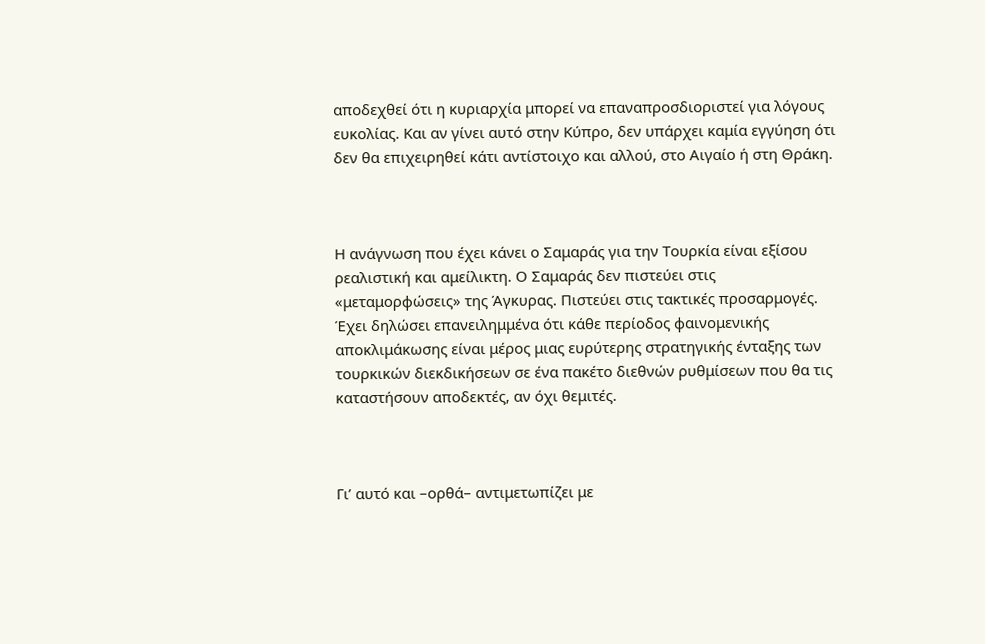αποδεχθεί ότι η κυριαρχία μπορεί να επαναπροσδιοριστεί για λόγους ευκολίας. Και αν γίνει αυτό στην Κύπρο, δεν υπάρχει καμία εγγύηση ότι δεν θα επιχειρηθεί κάτι αντίστοιχο και αλλού, στο Αιγαίο ή στη Θράκη.



Η ανάγνωση που έχει κάνει ο Σαμαράς για την Τουρκία είναι εξίσου ρεαλιστική και αμείλικτη. Ο Σαμαράς δεν πιστεύει στις «μεταμορφώσεις» της Άγκυρας. Πιστεύει στις τακτικές προσαρμογές. Έχει δηλώσει επανειλημμένα ότι κάθε περίοδος φαινομενικής αποκλιμάκωσης είναι μέρος μιας ευρύτερης στρατηγικής ένταξης των τουρκικών διεκδικήσεων σε ένα πακέτο διεθνών ρυθμίσεων που θα τις καταστήσουν αποδεκτές, αν όχι θεμιτές.



Γι’ αυτό και –ορθά– αντιμετωπίζει με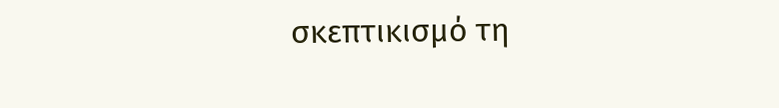σκεπτικισμό τη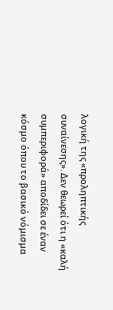λογική της «προληπτικής συναίνεσης». Δεν θεωρεί ότι η «καλή συμπεριφορά» αποδίδει σε έναν κόσμο όπου το βασικό νόμισμα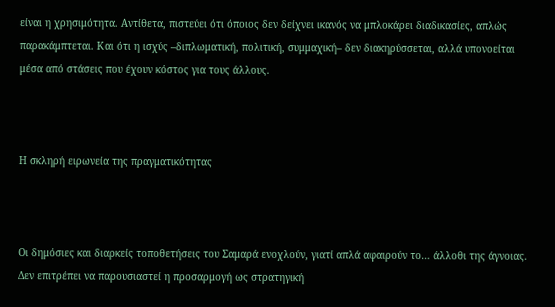είναι η χρησιμότητα. Αντίθετα, πιστεύει ότι όποιος δεν δείχνει ικανός να μπλοκάρει διαδικασίες, απλώς παρακάμπτεται. Και ότι η ισχύς –διπλωματική, πολιτική, συμμαχική– δεν διακηρύσσεται, αλλά υπονοείται μέσα από στάσεις που έχουν κόστος για τους άλλους.



Η σκληρή ειρωνεία της πραγματικότητας



Οι δημόσιες και διαρκείς τοποθετήσεις του Σαμαρά ενοχλούν, γιατί απλά αφαιρούν το… άλλοθι της άγνοιας. Δεν επιτρέπει να παρουσιαστεί η προσαρμογή ως στρατηγική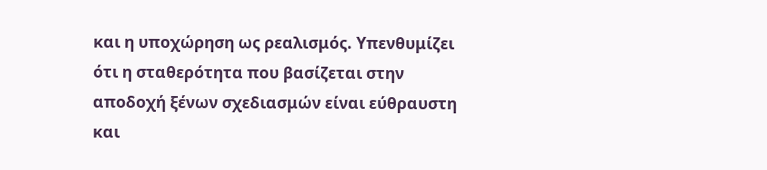και η υποχώρηση ως ρεαλισμός. Υπενθυμίζει ότι η σταθερότητα που βασίζεται στην αποδοχή ξένων σχεδιασμών είναι εύθραυστη και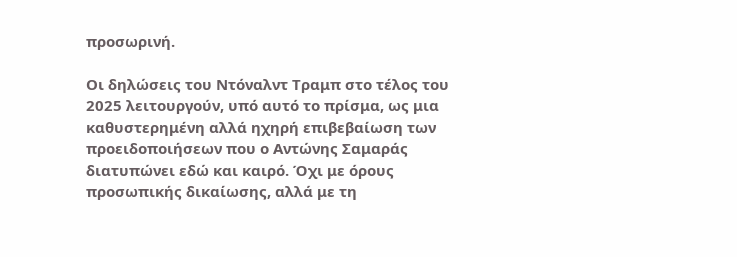προσωρινή.

Οι δηλώσεις του Ντόναλντ Τραμπ στο τέλος του 2025 λειτουργούν, υπό αυτό το πρίσμα, ως μια καθυστερημένη αλλά ηχηρή επιβεβαίωση των προειδοποιήσεων που ο Αντώνης Σαμαράς διατυπώνει εδώ και καιρό. Όχι με όρους προσωπικής δικαίωσης, αλλά με τη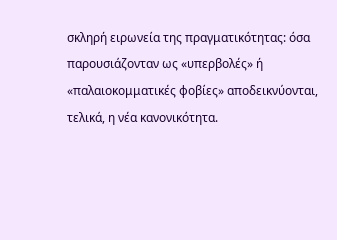σκληρή ειρωνεία της πραγματικότητας: όσα παρουσιάζονταν ως «υπερβολές» ή «παλαιοκομματικές φοβίες» αποδεικνύονται, τελικά, η νέα κανονικότητα.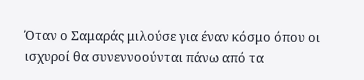Όταν ο Σαμαράς μιλούσε για έναν κόσμο όπου οι ισχυροί θα συνεννοούνται πάνω από τα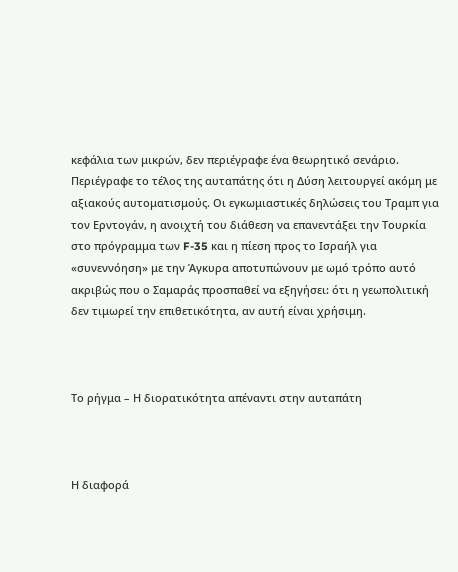κεφάλια των μικρών, δεν περιέγραφε ένα θεωρητικό σενάριο. Περιέγραφε το τέλος της αυταπάτης ότι η Δύση λειτουργεί ακόμη με αξιακούς αυτοματισμούς. Οι εγκωμιαστικές δηλώσεις του Τραμπ για τον Ερντογάν, η ανοιχτή του διάθεση να επανεντάξει την Τουρκία στο πρόγραμμα των F-35 και η πίεση προς το Ισραήλ για «συνεννόηση» με την Άγκυρα αποτυπώνουν με ωμό τρόπο αυτό ακριβώς που ο Σαμαράς προσπαθεί να εξηγήσει: ότι η γεωπολιτική δεν τιμωρεί την επιθετικότητα, αν αυτή είναι χρήσιμη.



Το ρήγμα – Η διορατικότητα απέναντι στην αυταπάτη



Η διαφορά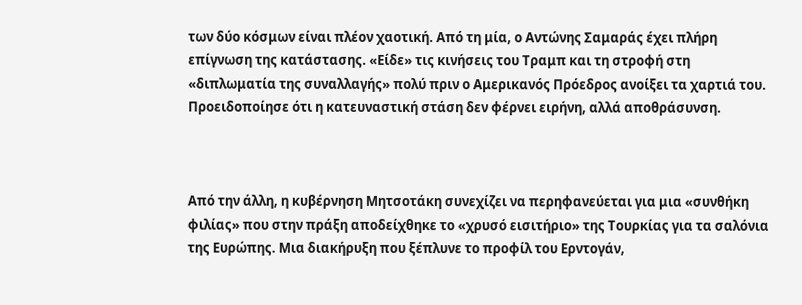των δύο κόσμων είναι πλέον χαοτική. Από τη μία, ο Αντώνης Σαμαράς έχει πλήρη επίγνωση της κατάστασης. «Είδε» τις κινήσεις του Τραμπ και τη στροφή στη «διπλωματία της συναλλαγής» πολύ πριν ο Αμερικανός Πρόεδρος ανοίξει τα χαρτιά του. Προειδοποίησε ότι η κατευναστική στάση δεν φέρνει ειρήνη, αλλά αποθράσυνση.



Από την άλλη, η κυβέρνηση Μητσοτάκη συνεχίζει να περηφανεύεται για μια «συνθήκη φιλίας» που στην πράξη αποδείχθηκε το «χρυσό εισιτήριο» της Τουρκίας για τα σαλόνια της Ευρώπης. Μια διακήρυξη που ξέπλυνε το προφίλ του Ερντογάν,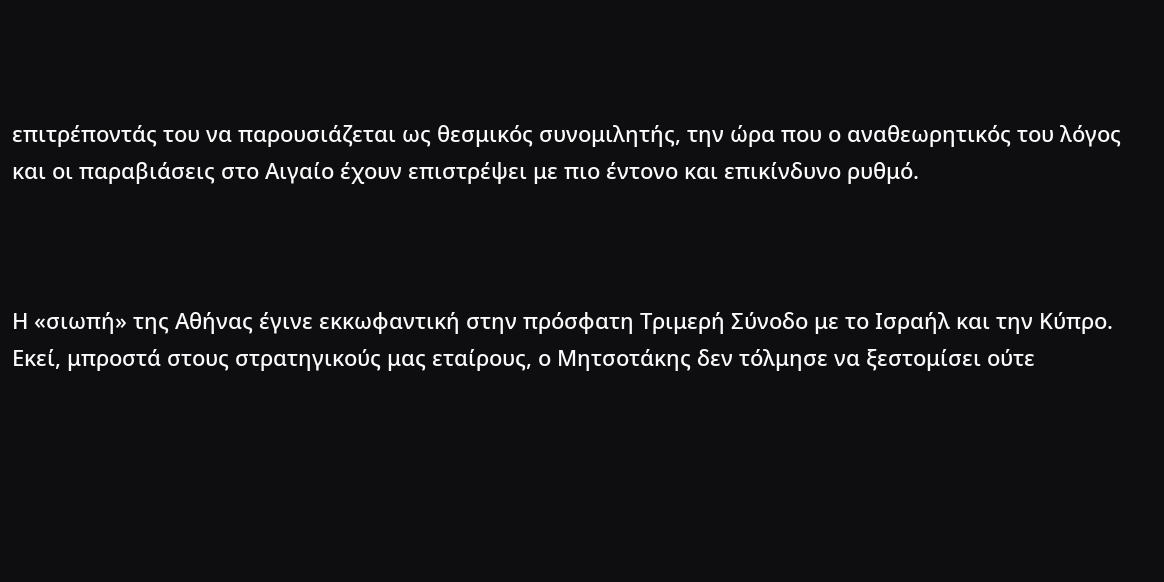επιτρέποντάς του να παρουσιάζεται ως θεσμικός συνομιλητής, την ώρα που ο αναθεωρητικός του λόγος και οι παραβιάσεις στο Αιγαίο έχουν επιστρέψει με πιο έντονο και επικίνδυνο ρυθμό.



Η «σιωπή» της Αθήνας έγινε εκκωφαντική στην πρόσφατη Τριμερή Σύνοδο με το Ισραήλ και την Κύπρο. Εκεί, μπροστά στους στρατηγικούς μας εταίρους, ο Μητσοτάκης δεν τόλμησε να ξεστομίσει ούτε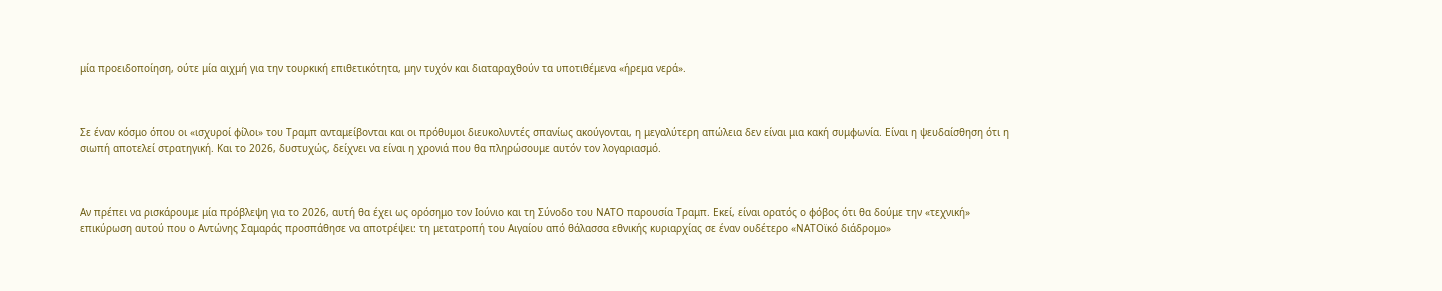μία προειδοποίηση, ούτε μία αιχμή για την τουρκική επιθετικότητα, μην τυχόν και διαταραχθούν τα υποτιθέμενα «ήρεμα νερά».



Σε έναν κόσμο όπου οι «ισχυροί φίλοι» του Τραμπ ανταμείβονται και οι πρόθυμοι διευκολυντές σπανίως ακούγονται, η μεγαλύτερη απώλεια δεν είναι μια κακή συμφωνία. Είναι η ψευδαίσθηση ότι η σιωπή αποτελεί στρατηγική. Και το 2026, δυστυχώς, δείχνει να είναι η χρονιά που θα πληρώσουμε αυτόν τον λογαριασμό.



Αν πρέπει να ρισκάρουμε μία πρόβλεψη για το 2026, αυτή θα έχει ως ορόσημο τον Ιούνιο και τη Σύνοδο του ΝΑΤΟ παρουσία Τραμπ. Εκεί, είναι ορατός ο φόβος ότι θα δούμε την «τεχνική» επικύρωση αυτού που ο Αντώνης Σαμαράς προσπάθησε να αποτρέψει: τη μετατροπή του Αιγαίου από θάλασσα εθνικής κυριαρχίας σε έναν ουδέτερο «ΝΑΤΟϊκό διάδρομο»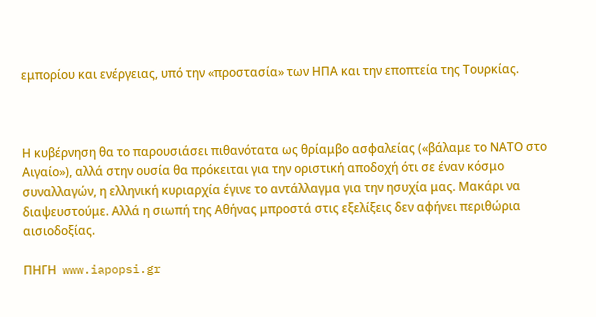εμπορίου και ενέργειας, υπό την «προστασία» των ΗΠΑ και την εποπτεία της Τουρκίας.



Η κυβέρνηση θα το παρουσιάσει πιθανότατα ως θρίαμβο ασφαλείας («βάλαμε το ΝΑΤΟ στο Αιγαίο»), αλλά στην ουσία θα πρόκειται για την οριστική αποδοχή ότι σε έναν κόσμο συναλλαγών, η ελληνική κυριαρχία έγινε το αντάλλαγμα για την ησυχία μας. Μακάρι να διαψευστούμε. Αλλά η σιωπή της Αθήνας μπροστά στις εξελίξεις δεν αφήνει περιθώρια αισιοδοξίας.

ΠΗΓΗ  www.iapopsi.gr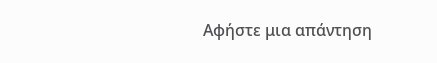Αφήστε μια απάντηση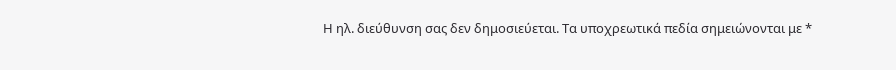Η ηλ. διεύθυνση σας δεν δημοσιεύεται. Τα υποχρεωτικά πεδία σημειώνονται με *